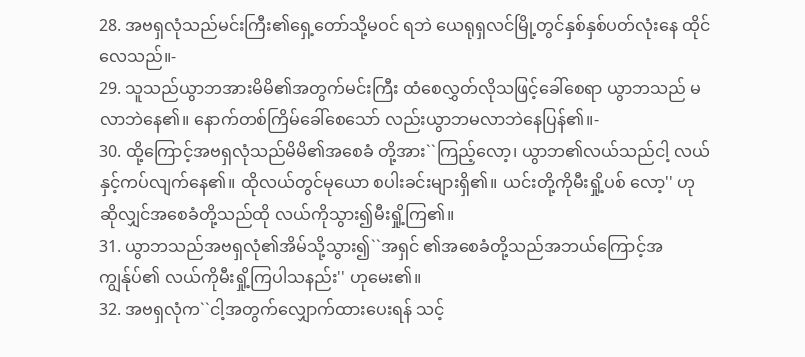28. အဗရှလုံသည်မင်းကြီး၏ရှေ့တော်သို့မဝင် ရဘဲ ယေရုရှလင်မြို့တွင်နှစ်နှစ်ပတ်လုံးနေ ထိုင်လေသည်။-
29. သူသည်ယွာဘအားမိမိ၏အတွက်မင်းကြီး ထံစေလွှတ်လိုသဖြင့်ခေါ်စေရာ ယွာဘသည် မလာဘဲနေ၏။ နောက်တစ်ကြိမ်ခေါ်စေသော် လည်းယွာဘမလာဘဲနေပြန်၏။-
30. ထို့ကြောင့်အဗရှလုံသည်မိမိ၏အစေခံ တို့အား``ကြည့်လော့၊ ယွာဘ၏လယ်သည်ငါ့ လယ်နှင့်ကပ်လျက်နေ၏။ ထိုလယ်တွင်မုယော စပါးခင်းများရှိ၏။ ယင်းတို့ကိုမီးရှို့ပစ် လော့'' ဟုဆိုလျှင်အစေခံတို့သည်ထို လယ်ကိုသွား၍မီးရှို့ကြ၏။
31. ယွာဘသည်အဗရှလုံ၏အိမ်သို့သွား၍``အရှင် ၏အစေခံတို့သည်အဘယ်ကြောင့်အကျွန်ုပ်၏ လယ်ကိုမီးရှို့ကြပါသနည်း'' ဟုမေး၏။
32. အဗရှလုံက``ငါ့အတွက်လျှောက်ထားပေးရန် သင့်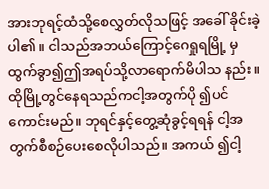အားဘုရင့်ထံသို့စေလွှတ်လိုသဖြင့် အခေါ် ခိုင်းခဲ့ပါ၏။ ငါသည်အဘယ်ကြောင့်ဂေရှုရမြို့ မှထွက်ခွာ၍ဤအရပ်သို့လာရောက်မိပါသ နည်း။ ထိုမြို့တွင်နေရသည်ကငါ့အတွက်ပို ၍ပင်ကောင်းမည်။ ဘုရင်နှင့်တွေ့ဆုံခွင့်ရရန် ငါ့အတွက်စီစဉ်ပေးစေလိုပါသည်။ အကယ် ၍ငါ့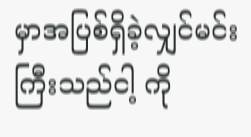မှာအပြစ်ရှိခဲ့လျှင်မင်းကြီးသည်ငါ့ ကို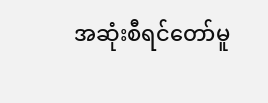အဆုံးစီရင်တော်မူ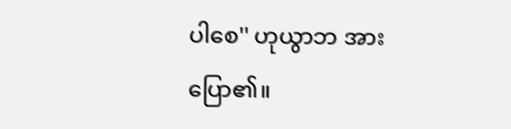ပါစေ'' ဟုယွာဘ အားပြော၏။